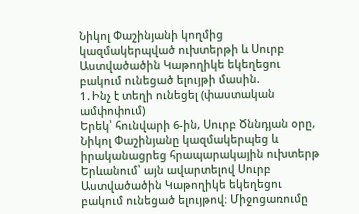Նիկոլ Փաշինյանի կողմից կազմակերպված ուխտերթի և Սուրբ Աստվածածին Կաթողիկե եկեղեցու բակում ունեցած ելույթի մասին.
1․Ինչ է տեղի ունեցել (փաստական ամփոփում)
Երեկ՝ հունվարի 6-ին, Սուրբ Ծննդյան օրը, Նիկոլ Փաշինյանը կազմակերպեց և իրականացրեց հրապարակային ուխտերթ Երևանում՝ այն ավարտելով Սուրբ Աստվածածին Կաթողիկե եկեղեցու բակում ունեցած ելույթով։ Միջոցառումը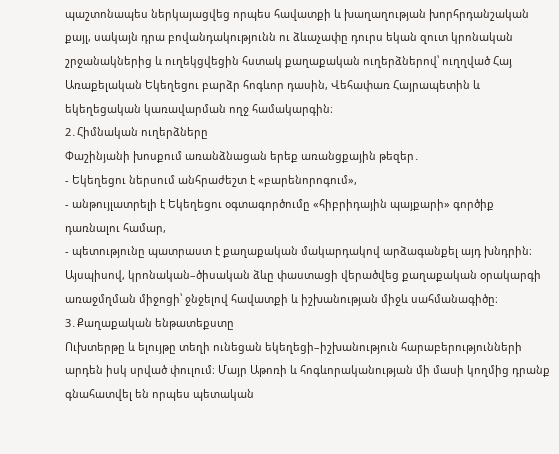պաշտոնապես ներկայացվեց որպես հավատքի և խաղաղության խորհրդանշական քայլ, սակայն դրա բովանդակությունն ու ձևաչափը դուրս եկան զուտ կրոնական շրջանակներից և ուղեկցվեցին հստակ քաղաքական ուղերձներով՝ ուղղված Հայ Առաքելական Եկեղեցու բարձր հոգևոր դասին, Վեհափառ Հայրապետին և եկեղեցական կառավարման ողջ համակարգին։
2․Հիմնական ուղերձները
Փաշինյանի խոսքում առանձնացան երեք առանցքային թեզեր․
- Եկեղեցու ներսում անհրաժեշտ է «բարենորոգում»,
- անթույլատրելի է Եկեղեցու օգտագործումը «հիբրիդային պայքարի» գործիք դառնալու համար,
- պետությունը պատրաստ է քաղաքական մակարդակով արձագանքել այդ խնդրին։
Այսպիսով, կրոնական–ծիսական ձևը փաստացի վերածվեց քաղաքական օրակարգի առաջմղման միջոցի՝ ջնջելով հավատքի և իշխանության միջև սահմանագիծը։
3․Քաղաքական ենթատեքստը
Ուխտերթը և ելույթը տեղի ունեցան եկեղեցի–իշխանություն հարաբերությունների արդեն իսկ սրված փուլում։ Մայր Աթոռի և հոգևորականության մի մասի կողմից դրանք գնահատվել են որպես պետական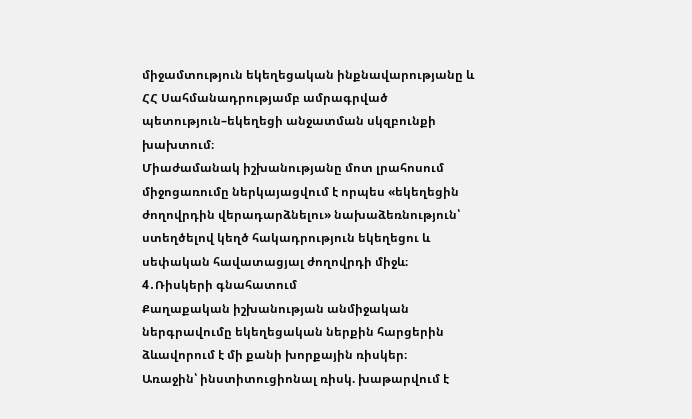միջամտություն եկեղեցական ինքնավարությանը և ՀՀ Սահմանադրությամբ ամրագրված պետություն–եկեղեցի անջատման սկզբունքի խախտում։
Միաժամանակ իշխանությանը մոտ լրահոսում միջոցառումը ներկայացվում է որպես «եկեղեցին ժողովրդին վերադարձնելու» նախաձեռնություն՝ ստեղծելով կեղծ հակադրություն եկեղեցու և սեփական հավատացյալ ժողովրդի միջև։
4․Ռիսկերի գնահատում
Քաղաքական իշխանության անմիջական ներգրավումը եկեղեցական ներքին հարցերին ձևավորում է մի քանի խորքային ռիսկեր։
Առաջին՝ ինստիտուցիոնալ ռիսկ. խաթարվում է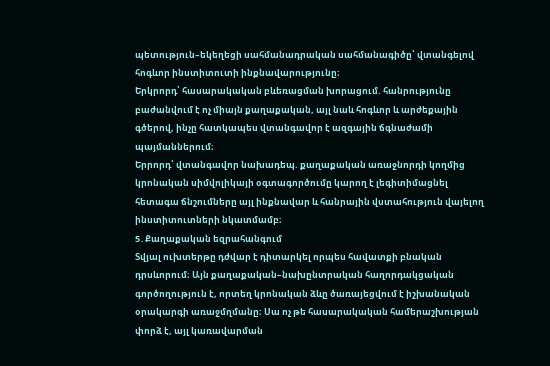պետություն–եկեղեցի սահմանադրական սահմանագիծը՝ վտանգելով հոգևոր ինստիտուտի ինքնավարությունը։
Երկրորդ՝ հասարակական բևեռացման խորացում. հանրությունը բաժանվում է ոչ միայն քաղաքական, այլ նաև հոգևոր և արժեքային գծերով, ինչը հատկապես վտանգավոր է ազգային ճգնաժամի պայմաններում։
Երրորդ՝ վտանգավոր նախադեպ. քաղաքական առաջնորդի կողմից կրոնական սիմվոլիկայի օգտագործումը կարող է լեգիտիմացնել հետագա ճնշումները այլ ինքնավար և հանրային վստահություն վայելող ինստիտուտների նկատմամբ։
5․Քաղաքական եզրահանգում
Տվյալ ուխտերթը դժվար է դիտարկել որպես հավատքի բնական դրսևորում։ Այն քաղաքական–նախընտրական հաղորդակցական գործողություն է, որտեղ կրոնական ձևը ծառայեցվում է իշխանական օրակարգի առաջմղմանը։ Սա ոչ թե հասարակական համերաշխության փորձ է, այլ կառավարման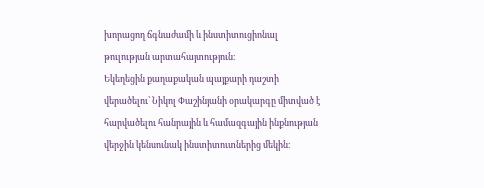խորացող ճգնաժամի և ինստիտուցիոնալ թուլության արտահայտություն։
Եկեղեցին քաղաքական պայքարի դաշտի վերածելու՝ Նիկոլ Փաշինյանի օրակարգը միտված է հարվածելու հանրային և համազգային ինքնության վերջին կենսունակ ինստիտուտներից մեկին։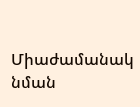Միաժամանակ նման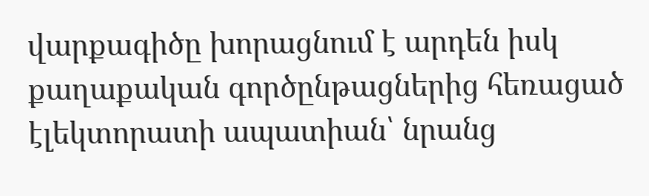վարքագիծը խորացնում է արդեն իսկ քաղաքական գործընթացներից հեռացած էլեկտորատի ապատիան՝ նրանց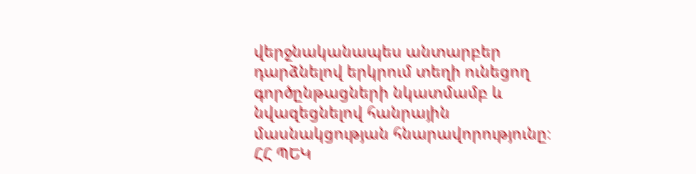վերջնականապես անտարբեր դարձնելով երկրում տեղի ունեցող գործընթացների նկատմամբ և նվազեցնելով հանրային մասնակցության հնարավորությունը։
ՀՀ ՊԵԿ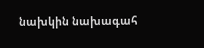նախկին նախագահ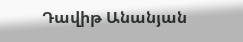Դավիթ Անանյան